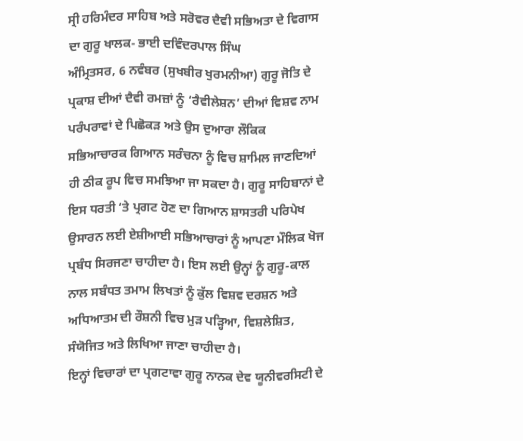ਸ੍ਰੀ ਹਰਿਮੰਦਰ ਸਾਹਿਬ ਅਤੇ ਸਰੋਵਰ ਦੈਵੀ ਸਭਿਅਤਾ ਦੇ ਵਿਗਾਸ ਦਾ ਗੁਰੂ ਖਾਲਕ- ਭਾਈ ਦਵਿੰਦਰਪਾਲ ਸਿੰਘ
ਅੰਮ੍ਰਿਤਸਰ, 6 ਨਵੰਬਰ (ਸੁਖਬੀਰ ਖੁਰਮਨੀਆ) ਗੁਰੂ ਜੋਤਿ ਦੇ ਪ੍ਰਕਾਸ਼ ਦੀਆਂ ਦੈਵੀ ਰਮਜ਼ਾਂ ਨੂੰ ‘ਰੈਵੀਲੇਸ਼ਨ’ ਦੀਆਂ ਵਿਸ਼ਵ ਨਾਮ ਪਰੰਪਰਾਵਾਂ ਦੇ ਪਿਛੋਕੜ ਅਤੇ ਉਸ ਦੁਆਰਾ ਲੌਕਿਕ ਸਭਿਆਚਾਰਕ ਗਿਆਨ ਸਰੰਚਨਾ ਨੂੰ ਵਿਚ ਸ਼ਾਮਿਲ ਜਾਣਦਿਆਂ ਹੀ ਠੀਕ ਰੂਪ ਵਿਚ ਸਮਝਿਆ ਜਾ ਸਕਦਾ ਹੈ। ਗੁਰੂ ਸਾਹਿਬਾਨਾਂ ਦੇ ਇਸ ਧਰਤੀ ‘ਤੇ ਪ੍ਰਗਟ ਹੋਣ ਦਾ ਗਿਆਨ ਸ਼ਾਸਤਰੀ ਪਰਿਪੇਖ ਉਸਾਰਨ ਲਈ ਏਸ਼ੀਆਈ ਸਭਿਆਚਾਰਾਂ ਨੂੰ ਆਪਣਾ ਮੌਲਿਕ ਖੋਜ ਪ੍ਰਬੰਧ ਸਿਰਜਣਾ ਚਾਹੀਦਾ ਹੈ। ਇਸ ਲਈ ਉਨ੍ਹਾਂ ਨੂੰ ਗੁਰੂ-ਕਾਲ ਨਾਲ ਸਬੰਧਤ ਤਮਾਮ ਲਿਖਤਾਂ ਨੂੰ ਕੁੱਲ ਵਿਸ਼ਵ ਦਰਸ਼ਨ ਅਤੇ ਅਧਿਆਤਮ ਦੀ ਰੌਸ਼ਨੀ ਵਿਚ ਮੁੜ ਪੜ੍ਹਿਆ, ਵਿਸ਼ਲੇਸ਼ਿਤ, ਸੰਯੋਜਿਤ ਅਤੇ ਲਿਖਿਆ ਜਾਣਾ ਚਾਹੀਦਾ ਹੈ।
ਇਨ੍ਹਾਂ ਵਿਚਾਰਾਂ ਦਾ ਪ੍ਰਗਟਾਵਾ ਗੁਰੂ ਨਾਨਕ ਦੇਵ ਯੂਨੀਵਰਸਿਟੀ ਦੇ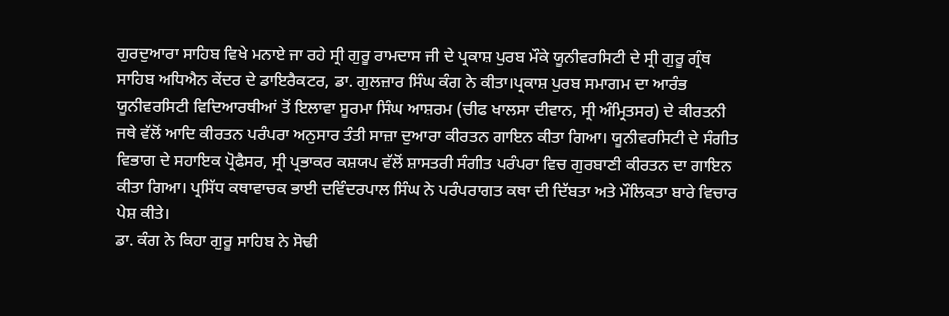ਗੁਰਦੁਆਰਾ ਸਾਹਿਬ ਵਿਖੇ ਮਨਾਏ ਜਾ ਰਹੇ ਸ੍ਰੀ ਗੁਰੂ ਰਾਮਦਾਸ ਜੀ ਦੇ ਪ੍ਰਕਾਸ਼ ਪੁਰਬ ਮੌਕੇ ਯੂਨੀਵਰਸਿਟੀ ਦੇ ਸ੍ਰੀ ਗੁਰੂ ਗ੍ਰੰਥ ਸਾਹਿਬ ਅਧਿਐਨ ਕੇਂਦਰ ਦੇ ਡਾਇਰੈਕਟਰ, ਡਾ. ਗੁਲਜ਼ਾਰ ਸਿੰਘ ਕੰਗ ਨੇ ਕੀਤਾ।ਪ੍ਰਕਾਸ਼ ਪੁਰਬ ਸਮਾਗਮ ਦਾ ਆਰੰਭ ਯੂਨੀਵਰਸਿਟੀ ਵਿਦਿਆਰਥੀਆਂ ਤੋਂ ਇਲਾਵਾ ਸੂਰਮਾ ਸਿੰਘ ਆਸ਼ਰਮ (ਚੀਫ ਖਾਲਸਾ ਦੀਵਾਨ, ਸ੍ਰੀ ਅੰਮ੍ਰਿਤਸਰ) ਦੇ ਕੀਰਤਨੀ ਜਥੇ ਵੱਲੋਂ ਆਦਿ ਕੀਰਤਨ ਪਰੰਪਰਾ ਅਨੁਸਾਰ ਤੰਤੀ ਸਾਜ਼ਾ ਦੁਆਰਾ ਕੀਰਤਨ ਗਾਇਨ ਕੀਤਾ ਗਿਆ। ਯੂਨੀਵਰਸਿਟੀ ਦੇ ਸੰਗੀਤ ਵਿਭਾਗ ਦੇ ਸਹਾਇਕ ਪ੍ਰੋਫੈਸਰ, ਸ੍ਰੀ ਪ੍ਰਭਾਕਰ ਕਸ਼ਯਪ ਵੱਲੋਂ ਸ਼ਾਸਤਰੀ ਸੰਗੀਤ ਪਰੰਪਰਾ ਵਿਚ ਗੁਰਬਾਣੀ ਕੀਰਤਨ ਦਾ ਗਾਇਨ ਕੀਤਾ ਗਿਆ। ਪ੍ਰਸਿੱਧ ਕਥਾਵਾਚਕ ਭਾਈ ਦਵਿੰਦਰਪਾਲ ਸਿੰਘ ਨੇ ਪਰੰਪਰਾਗਤ ਕਥਾ ਦੀ ਦਿੱਬਤਾ ਅਤੇ ਮੌਲਿਕਤਾ ਬਾਰੇ ਵਿਚਾਰ ਪੇਸ਼ ਕੀਤੇ।
ਡਾ. ਕੰਗ ਨੇ ਕਿਹਾ ਗੁਰੂ ਸਾਹਿਬ ਨੇ ਸੋਢੀ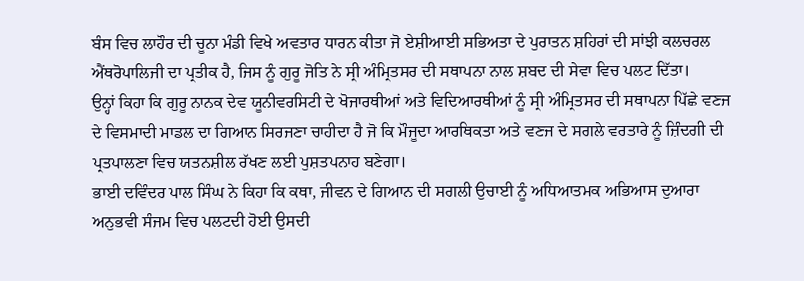ਬੰਸ ਵਿਚ ਲਾਹੌਰ ਦੀ ਚੂਨਾ ਮੰਡੀ ਵਿਖੇ ਅਵਤਾਰ ਧਾਰਨ ਕੀਤਾ ਜੋ ਏਸ਼ੀਆਈ ਸਭਿਅਤਾ ਦੇ ਪੁਰਾਤਨ ਸ਼ਹਿਰਾਂ ਦੀ ਸਾਂਝੀ ਕਲਚਰਲ ਐਂਥਰੋਪਾਲਿਜੀ ਦਾ ਪ੍ਰਤੀਕ ਹੈ, ਜਿਸ ਨੂੰ ਗੁਰੂ ਜੋਤਿ ਨੇ ਸ੍ਰੀ ਅੰਮ੍ਰਿਤਸਰ ਦੀ ਸਥਾਪਨਾ ਨਾਲ ਸ਼ਬਦ ਦੀ ਸੇਵਾ ਵਿਚ ਪਲਟ ਦਿੱਤਾ।
ਉਨ੍ਹਾਂ ਕਿਹਾ ਕਿ ਗੁਰੂ ਨਾਨਕ ਦੇਵ ਯੂਨੀਵਰਸਿਟੀ ਦੇ ਖੋਜਾਰਥੀਆਂ ਅਤੇ ਵਿਦਿਆਰਥੀਆਂ ਨੂੰ ਸ੍ਰੀ ਅੰਮ੍ਰਿਤਸਰ ਦੀ ਸਥਾਪਨਾ ਪਿੱਛੇ ਵਣਜ ਦੇ ਵਿਸਮਾਦੀ ਮਾਡਲ ਦਾ ਗਿਆਨ ਸਿਰਜਣਾ ਚਾਹੀਦਾ ਹੈ ਜੋ ਕਿ ਮੌਜੂਦਾ ਆਰਥਿਕਤਾ ਅਤੇ ਵਣਜ ਦੇ ਸਗਲੇ ਵਰਤਾਰੇ ਨੂੰ ਜ਼ਿੰਦਗੀ ਦੀ ਪ੍ਰਤਪਾਲਣਾ ਵਿਚ ਯਤਨਸ਼ੀਲ ਰੱਖਣ ਲਈ ਪੁਸ਼ਤਪਨਾਹ ਬਣੇਗਾ।
ਭਾਈ ਦਵਿੰਦਰ ਪਾਲ ਸਿੰਘ ਨੇ ਕਿਹਾ ਕਿ ਕਥਾ, ਜੀਵਨ ਦੇ ਗਿਆਨ ਦੀ ਸਗਲੀ ਉਚਾਈ ਨੂੰ ਅਧਿਆਤਮਕ ਅਭਿਆਸ ਦੁਆਰਾ ਅਨੁਭਵੀ ਸੰਜਮ ਵਿਚ ਪਲਟਦੀ ਹੋਈ ਉਸਦੀ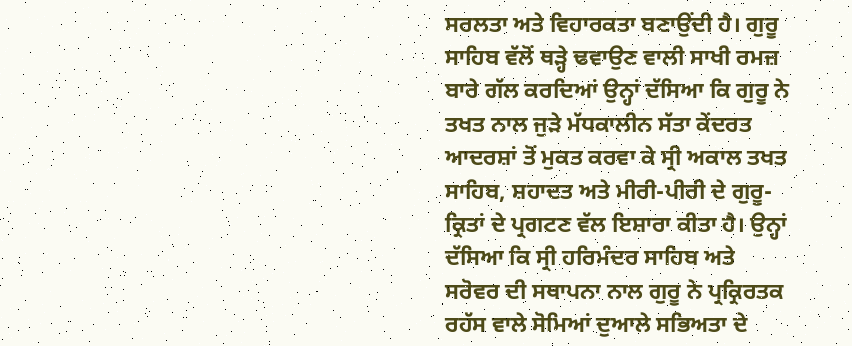ਸਰਲਤਾ ਅਤੇ ਵਿਹਾਰਕਤਾ ਬਣਾਉਂਦੀ ਹੈ। ਗੁਰੂ ਸਾਹਿਬ ਵੱਲੋਂ ਥੜ੍ਹੇ ਢਵਾਉਣ ਵਾਲੀ ਸਾਖੀ ਰਮਜ਼ ਬਾਰੇ ਗੱਲ ਕਰਦਿਆਂ ਉਨ੍ਹਾਂ ਦੱਸਿਆ ਕਿ ਗੁਰੂ ਨੇ ਤਖਤ ਨਾਲ ਜੁੜੇ ਮੱਧਕਾਲੀਨ ਸੱਤਾ ਕੇਂਦਰਤ ਆਦਰਸ਼ਾਂ ਤੋਂ ਮੁਕਤ ਕਰਵਾ ਕੇ ਸ੍ਰੀ ਅਕਾਲ ਤਖਤ ਸਾਹਿਬ, ਸ਼ਹਾਦਤ ਅਤੇ ਮੀਰੀ-ਪੀਰੀ ਦੇ ਗੁਰੂ-ਕ੍ਰਿਤਾਂ ਦੇ ਪ੍ਰਗਟਣ ਵੱਲ ਇਸ਼ਾਰਾ ਕੀਤਾ ਹੈ। ਉਨ੍ਹਾਂ ਦੱਸਿਆ ਕਿ ਸ੍ਰੀ ਹਰਿਮੰਦਰ ਸਾਹਿਬ ਅਤੇ ਸਰੋਵਰ ਦੀ ਸਥਾਪਨਾ ਨਾਲ ਗੁਰੂ ਨੇ ਪ੍ਰਕ੍ਰਿਰਤਕ ਰਹੱਸ ਵਾਲੇ ਸੋਮਿਆਂ ਦੁਆਲੇ ਸਭਿਅਤਾ ਦੇ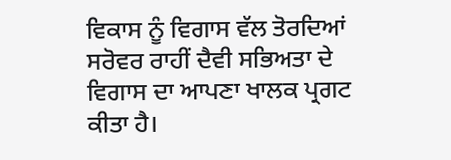ਵਿਕਾਸ ਨੂੰ ਵਿਗਾਸ ਵੱਲ ਤੋਰਦਿਆਂ ਸਰੋਵਰ ਰਾਹੀਂ ਦੈਵੀ ਸਭਿਅਤਾ ਦੇ ਵਿਗਾਸ ਦਾ ਆਪਣਾ ਖਾਲਕ ਪ੍ਰਗਟ ਕੀਤਾ ਹੈ।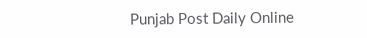Punjab Post Daily Online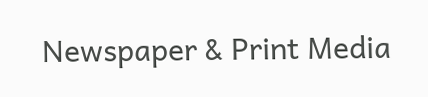Newspaper & Print Media